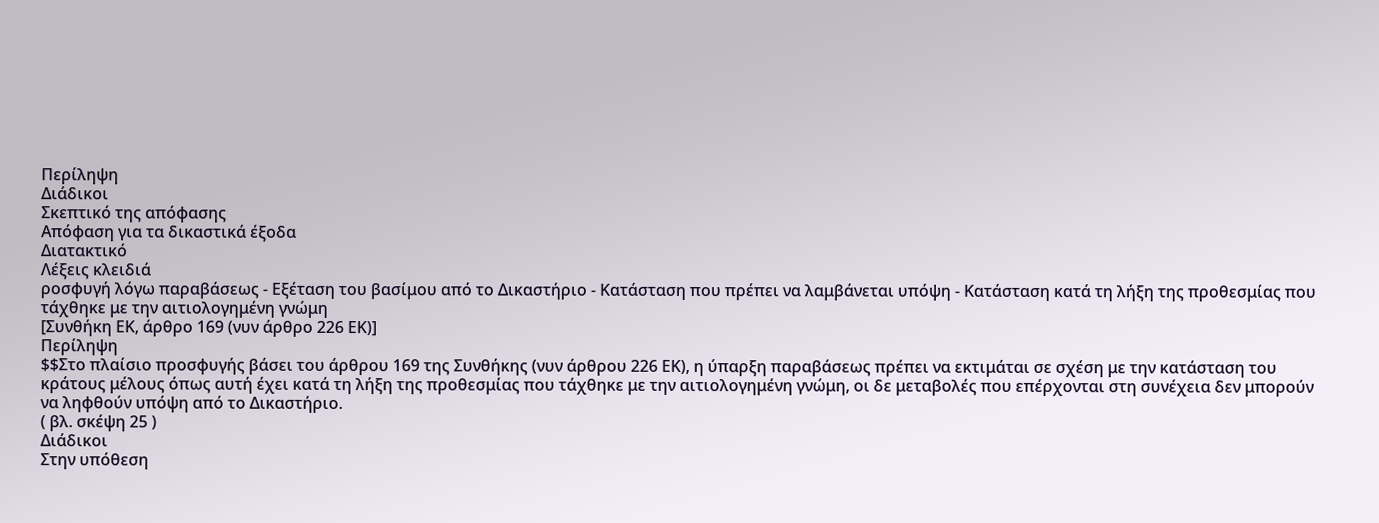Περίληψη
Διάδικοι
Σκεπτικό της απόφασης
Απόφαση για τα δικαστικά έξοδα
Διατακτικό
Λέξεις κλειδιά
ροσφυγή λόγω παραβάσεως - Εξέταση του βασίμου από το Δικαστήριο - Κατάσταση που πρέπει να λαμβάνεται υπόψη - Κατάσταση κατά τη λήξη της προθεσμίας που τάχθηκε με την αιτιολογημένη γνώμη
[Συνθήκη ΕΚ, άρθρο 169 (νυν άρθρο 226 ΕΚ)]
Περίληψη
$$Στο πλαίσιο προσφυγής βάσει του άρθρου 169 της Συνθήκης (νυν άρθρου 226 ΕΚ), η ύπαρξη παραβάσεως πρέπει να εκτιμάται σε σχέση με την κατάσταση του κράτους μέλους όπως αυτή έχει κατά τη λήξη της προθεσμίας που τάχθηκε με την αιτιολογημένη γνώμη, οι δε μεταβολές που επέρχονται στη συνέχεια δεν μπορούν να ληφθούν υπόψη από το Δικαστήριο.
( βλ. σκέψη 25 )
Διάδικοι
Στην υπόθεση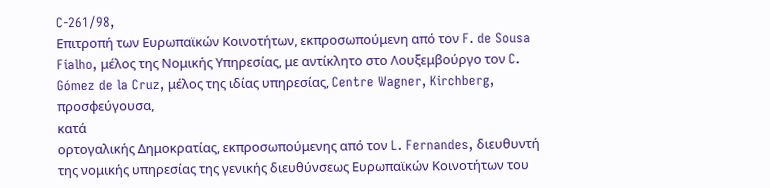C-261/98,
Επιτροπή των Ευρωπαϊκών Κοινοτήτων, εκπροσωπούμενη από τον F. de Sousa Fialho, μέλος της Νομικής Υπηρεσίας, με αντίκλητο στο Λουξεμβούργο τον C. Gómez de la Cruz, μέλος της ιδίας υπηρεσίας, Centre Wagner, Kirchberg,
προσφεύγουσα,
κατά
ορτογαλικής Δημοκρατίας, εκπροσωπούμενης από τον L. Fernandes, διευθυντή της νομικής υπηρεσίας της γενικής διευθύνσεως Ευρωπαϊκών Κοινοτήτων του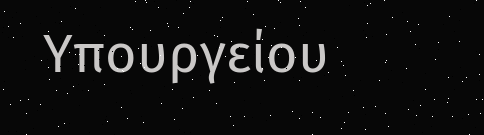Υπουργείου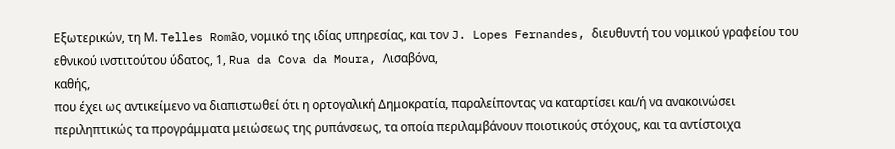Εξωτερικών, τη Μ. Telles Romãο, νομικό της ιδίας υπηρεσίας, και τον J. Lopes Fernandes, διευθυντή του νομικού γραφείου του εθνικού ινστιτούτου ύδατος, 1, Rua da Cova da Moura, Λισαβόνα,
καθής,
που έχει ως αντικείμενο να διαπιστωθεί ότι η ορτογαλική Δημοκρατία, παραλείποντας να καταρτίσει και/ή να ανακοινώσει περιληπτικώς τα προγράμματα μειώσεως της ρυπάνσεως, τα οποία περιλαμβάνουν ποιοτικούς στόχους, και τα αντίστοιχα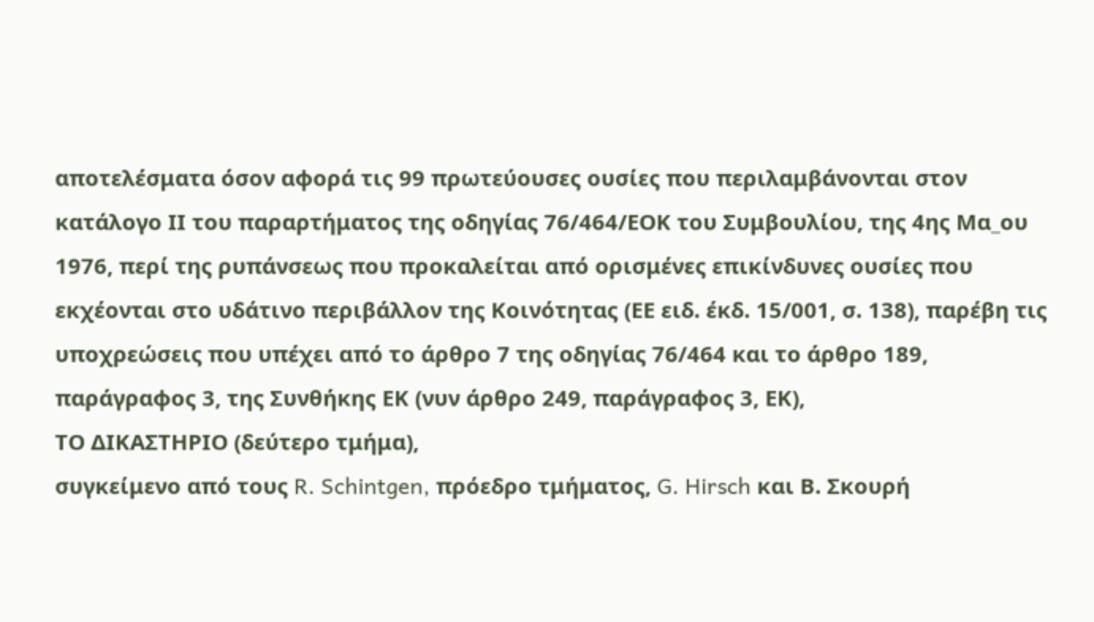αποτελέσματα όσον αφορά τις 99 πρωτεύουσες ουσίες που περιλαμβάνονται στον κατάλογο ΙΙ του παραρτήματος της οδηγίας 76/464/ΕΟΚ του Συμβουλίου, της 4ης Μα_ου 1976, περί της ρυπάνσεως που προκαλείται από ορισμένες επικίνδυνες ουσίες που εκχέονται στο υδάτινο περιβάλλον της Κοινότητας (ΕΕ ειδ. έκδ. 15/001, σ. 138), παρέβη τις υποχρεώσεις που υπέχει από το άρθρο 7 της οδηγίας 76/464 και το άρθρο 189, παράγραφος 3, της Συνθήκης ΕΚ (νυν άρθρο 249, παράγραφος 3, ΕΚ),
ΤΟ ΔΙΚΑΣΤΗΡΙΟ (δεύτερο τμήμα),
συγκείμενο από τους R. Schintgen, πρόεδρο τμήματος, G. Hirsch και Β. Σκουρή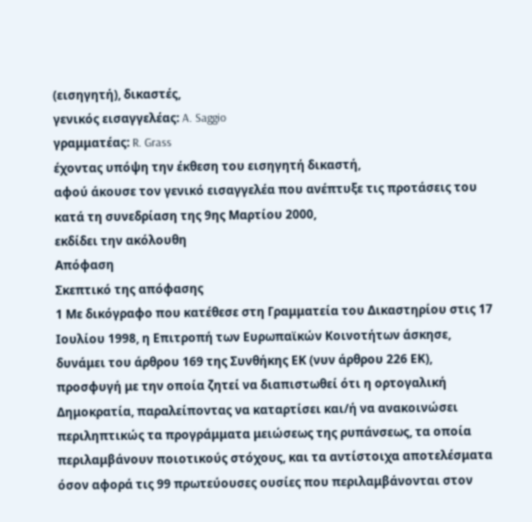(εισηγητή), δικαστές,
γενικός εισαγγελέας: A. Saggio
γραμματέας: R. Grass
έχοντας υπόψη την έκθεση του εισηγητή δικαστή,
αφού άκουσε τον γενικό εισαγγελέα που ανέπτυξε τις προτάσεις του κατά τη συνεδρίαση της 9ης Μαρτίου 2000,
εκδίδει την ακόλουθη
Απόφαση
Σκεπτικό της απόφασης
1 Με δικόγραφο που κατέθεσε στη Γραμματεία του Δικαστηρίου στις 17 Ιουλίου 1998, η Επιτροπή των Ευρωπαϊκών Κοινοτήτων άσκησε, δυνάμει του άρθρου 169 της Συνθήκης ΕΚ (νυν άρθρου 226 ΕΚ), προσφυγή με την οποία ζητεί να διαπιστωθεί ότι η ορτογαλική Δημοκρατία, παραλείποντας να καταρτίσει και/ή να ανακοινώσει περιληπτικώς τα προγράμματα μειώσεως της ρυπάνσεως, τα οποία περιλαμβάνουν ποιοτικούς στόχους, και τα αντίστοιχα αποτελέσματα όσον αφορά τις 99 πρωτεύουσες ουσίες που περιλαμβάνονται στον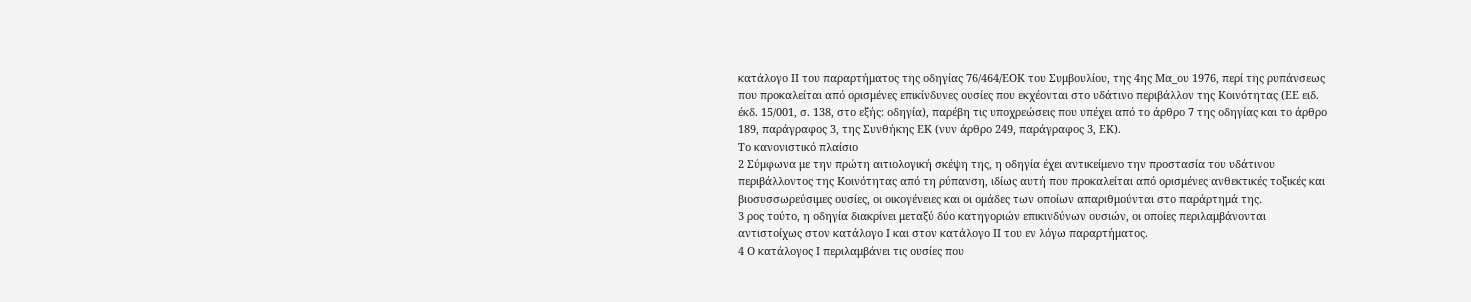κατάλογο ΙΙ του παραρτήματος της οδηγίας 76/464/ΕΟΚ του Συμβουλίου, της 4ης Μα_ου 1976, περί της ρυπάνσεως που προκαλείται από ορισμένες επικίνδυνες ουσίες που εκχέονται στο υδάτινο περιβάλλον της Κοινότητας (ΕΕ ειδ. έκδ. 15/001, σ. 138, στο εξής: οδηγία), παρέβη τις υποχρεώσεις που υπέχει από το άρθρο 7 της οδηγίας και το άρθρο 189, παράγραφος 3, της Συνθήκης ΕΚ (νυν άρθρο 249, παράγραφος 3, ΕΚ).
Το κανονιστικό πλαίσιο
2 Σύμφωνα με την πρώτη αιτιολογική σκέψη της, η οδηγία έχει αντικείμενο την προστασία του υδάτινου περιβάλλοντος της Κοινότητας από τη ρύπανση, ιδίως αυτή που προκαλείται από ορισμένες ανθεκτικές τοξικές και βιοσυσσωρεύσιμες ουσίες, οι οικογένειες και οι ομάδες των οποίων απαριθμούνται στο παράρτημά της.
3 ρος τούτο, η οδηγία διακρίνει μεταξύ δύο κατηγοριών επικινδύνων ουσιών, οι οποίες περιλαμβάνονται αντιστοίχως στον κατάλογο Ι και στον κατάλογο ΙΙ του εν λόγω παραρτήματος.
4 Ο κατάλογος Ι περιλαμβάνει τις ουσίες που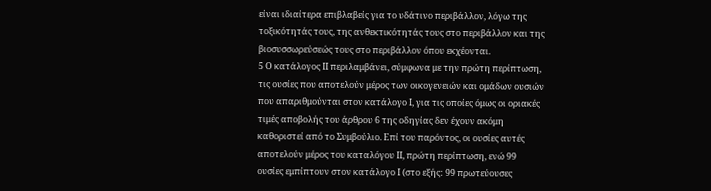είναι ιδιαίτερα επιβλαβείς για το υδάτινο περιβάλλον, λόγω της τοξικότητάς τους, της ανθεκτικότητάς τους στο περιβάλλον και της βιοσυσσωρεύσεώς τους στο περιβάλλον όπου εκχέονται.
5 Ο κατάλογος ΙΙ περιλαμβάνει, σύμφωνα με την πρώτη περίπτωση, τις ουσίες που αποτελούν μέρος των οικογενειών και ομάδων ουσιών που απαριθμούνται στον κατάλογο Ι, για τις οποίες όμως οι οριακές τιμές αποβολής του άρθρου 6 της οδηγίας δεν έχουν ακόμη καθοριστεί από το Συμβούλιο. Επί του παρόντος, οι ουσίες αυτές αποτελούν μέρος του καταλόγου ΙΙ, πρώτη περίπτωση, ενώ 99 ουσίες εμπίπτουν στον κατάλογο Ι (στο εξής: 99 πρωτεύουσες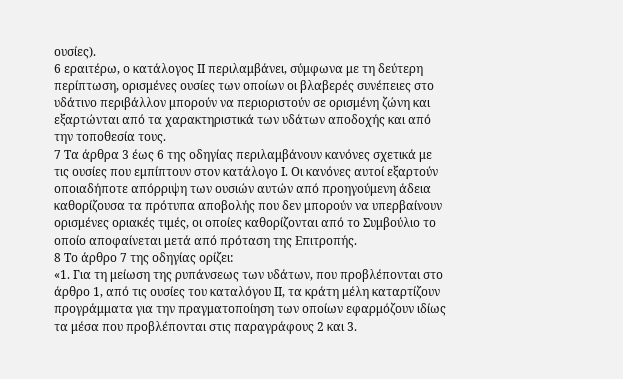ουσίες).
6 εραιτέρω, ο κατάλογος ΙΙ περιλαμβάνει, σύμφωνα με τη δεύτερη περίπτωση, ορισμένες ουσίες των οποίων οι βλαβερές συνέπειες στο υδάτινο περιβάλλον μπορούν να περιοριστούν σε ορισμένη ζώνη και εξαρτώνται από τα χαρακτηριστικά των υδάτων αποδοχής και από την τοποθεσία τους.
7 Τα άρθρα 3 έως 6 της οδηγίας περιλαμβάνουν κανόνες σχετικά με τις ουσίες που εμπίπτουν στον κατάλογο Ι. Οι κανόνες αυτοί εξαρτούν οποιαδήποτε απόρριψη των ουσιών αυτών από προηγούμενη άδεια καθορίζουσα τα πρότυπα αποβολής που δεν μπορούν να υπερβαίνουν ορισμένες οριακές τιμές, οι οποίες καθορίζονται από το Συμβούλιο το οποίο αποφαίνεται μετά από πρόταση της Επιτροπής.
8 Το άρθρο 7 της οδηγίας ορίζει:
«1. Για τη μείωση της ρυπάνσεως των υδάτων, που προβλέπονται στο άρθρο 1, από τις ουσίες του καταλόγου ΙΙ, τα κράτη μέλη καταρτίζουν προγράμματα για την πραγματοποίηση των οποίων εφαρμόζουν ιδίως τα μέσα που προβλέπονται στις παραγράφους 2 και 3.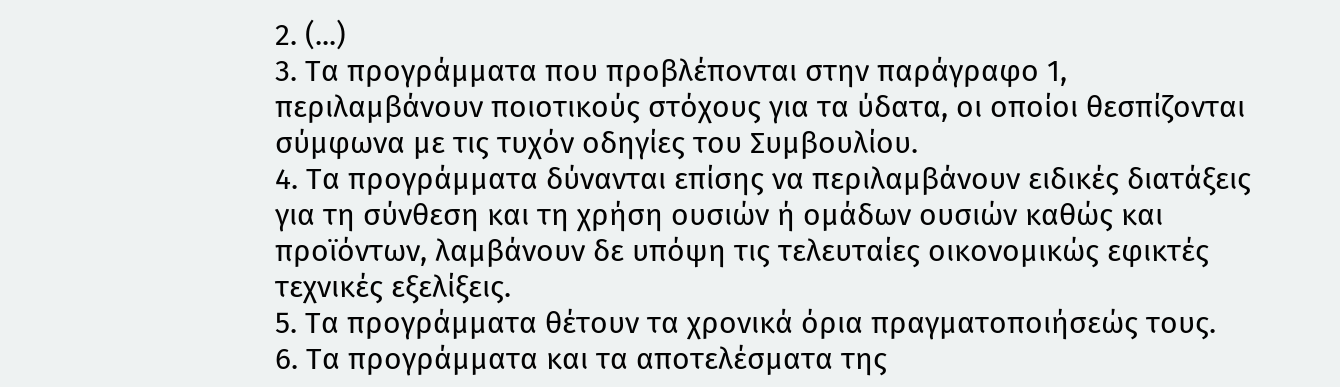2. (...)
3. Τα προγράμματα που προβλέπονται στην παράγραφο 1, περιλαμβάνουν ποιοτικούς στόχους για τα ύδατα, οι οποίοι θεσπίζονται σύμφωνα με τις τυχόν οδηγίες του Συμβουλίου.
4. Τα προγράμματα δύνανται επίσης να περιλαμβάνουν ειδικές διατάξεις για τη σύνθεση και τη χρήση ουσιών ή ομάδων ουσιών καθώς και προϊόντων, λαμβάνουν δε υπόψη τις τελευταίες οικονομικώς εφικτές τεχνικές εξελίξεις.
5. Τα προγράμματα θέτουν τα χρονικά όρια πραγματοποιήσεώς τους.
6. Τα προγράμματα και τα αποτελέσματα της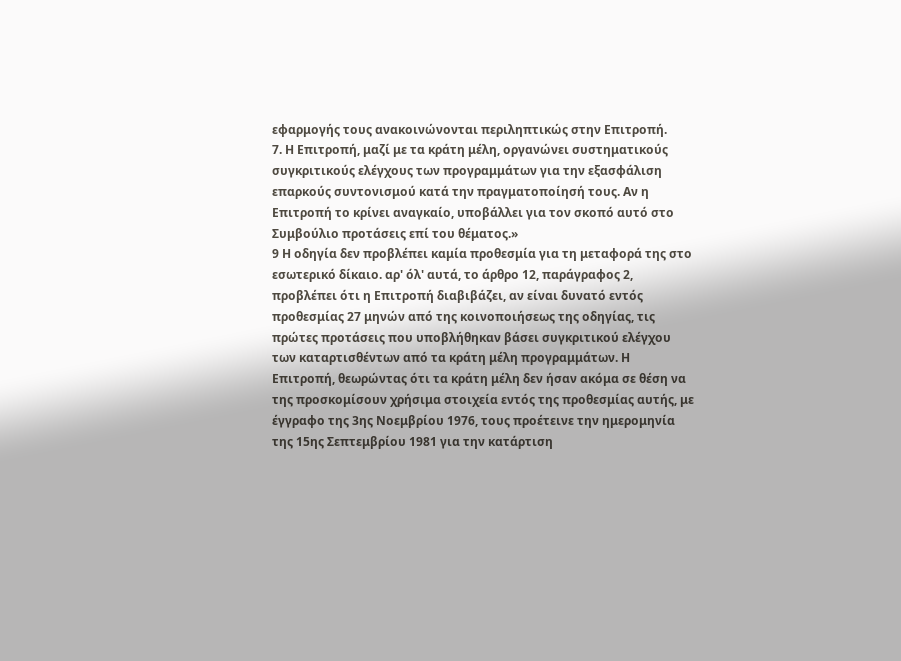εφαρμογής τους ανακοινώνονται περιληπτικώς στην Επιτροπή.
7. Η Επιτροπή, μαζί με τα κράτη μέλη, οργανώνει συστηματικούς συγκριτικούς ελέγχους των προγραμμάτων για την εξασφάλιση επαρκούς συντονισμού κατά την πραγματοποίησή τους. Αν η Επιτροπή το κρίνει αναγκαίο, υποβάλλει για τον σκοπό αυτό στο Συμβούλιο προτάσεις επί του θέματος.»
9 Η οδηγία δεν προβλέπει καμία προθεσμία για τη μεταφορά της στο εσωτερικό δίκαιο. αρ' όλ' αυτά, το άρθρο 12, παράγραφος 2, προβλέπει ότι η Επιτροπή διαβιβάζει, αν είναι δυνατό εντός προθεσμίας 27 μηνών από της κοινοποιήσεως της οδηγίας, τις πρώτες προτάσεις που υποβλήθηκαν βάσει συγκριτικού ελέγχου των καταρτισθέντων από τα κράτη μέλη προγραμμάτων. Η Επιτροπή, θεωρώντας ότι τα κράτη μέλη δεν ήσαν ακόμα σε θέση να της προσκομίσουν χρήσιμα στοιχεία εντός της προθεσμίας αυτής, με έγγραφο της 3ης Νοεμβρίου 1976, τους προέτεινε την ημερομηνία της 15ης Σεπτεμβρίου 1981 για την κατάρτιση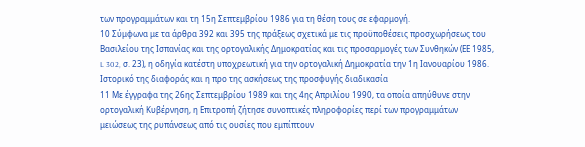των προγραμμάτων και τη 15η Σεπτεμβρίου 1986 για τη θέση τους σε εφαρμογή.
10 Σύμφωνα με τα άρθρα 392 και 395 της πράξεως σχετικά με τις προϋποθέσεις προσχωρήσεως του Βασιλείου της Ισπανίας και της ορτογαλικής Δημοκρατίας και τις προσαρμογές των Συνθηκών (ΕΕ 1985, L 302, σ. 23), η οδηγία κατέστη υποχρεωτική για την ορτογαλική Δημοκρατία την 1η Ιανουαρίου 1986.
Ιστορικό της διαφοράς και η προ της ασκήσεως της προσφυγής διαδικασία
11 Με έγγραφα της 26ης Σεπτεμβρίου 1989 και της 4ης Απριλίου 1990, τα οποία απηύθυνε στην ορτογαλική Κυβέρνηση, η Επιτροπή ζήτησε συνοπτικές πληροφορίες περί των προγραμμάτων μειώσεως της ρυπάνσεως από τις ουσίες που εμπίπτουν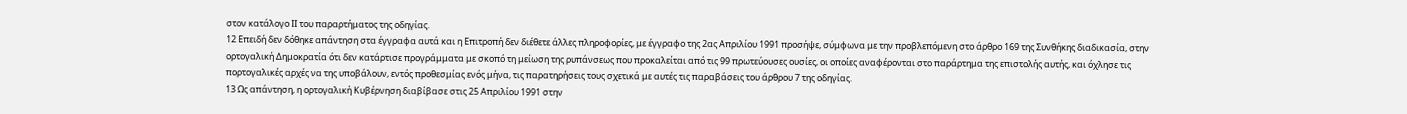στον κατάλογο ΙΙ του παραρτήματος της οδηγίας.
12 Επειδή δεν δόθηκε απάντηση στα έγγραφα αυτά και η Επιτροπή δεν διέθετε άλλες πληροφορίες, με έγγραφο της 2ας Απριλίου 1991 προσήψε, σύμφωνα με την προβλεπόμενη στο άρθρο 169 της Συνθήκης διαδικασία, στην ορτογαλική Δημοκρατία ότι δεν κατάρτισε προγράμματα με σκοπό τη μείωση της ρυπάνσεως που προκαλείται από τις 99 πρωτεύουσες ουσίες, οι οποίες αναφέρονται στο παράρτημα της επιστολής αυτής, και όχλησε τις πορτογαλικές αρχές να της υποβάλουν, εντός προθεσμίας ενός μήνα, τις παρατηρήσεις τους σχετικά με αυτές τις παραβάσεις του άρθρου 7 της οδηγίας.
13 Ως απάντηση, η ορτογαλική Κυβέρνηση διαβίβασε στις 25 Απριλίου 1991 στην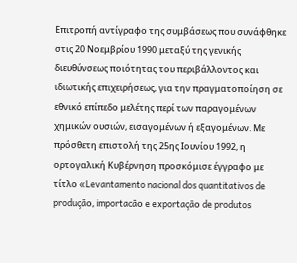Επιτροπή αντίγραφο της συμβάσεως που συνάφθηκε στις 20 Νοεμβρίου 1990 μεταξύ της γενικής διευθύνσεως ποιότητας του περιβάλλοντος και ιδιωτικής επιχειρήσεως, για την πραγματοποίηση σε εθνικό επίπεδο μελέτης περί των παραγομένων χημικών ουσιών, εισαγομένων ή εξαγομένων. Με πρόσθετη επιστολή της 25ης Ιουνίου 1992, η ορτογαλική Κυβέρνηση προσκόμισε έγγραφο με τίτλο «Levantamento nacional dos quantitativos de produçãο, importacãο e exportaçãο de produtos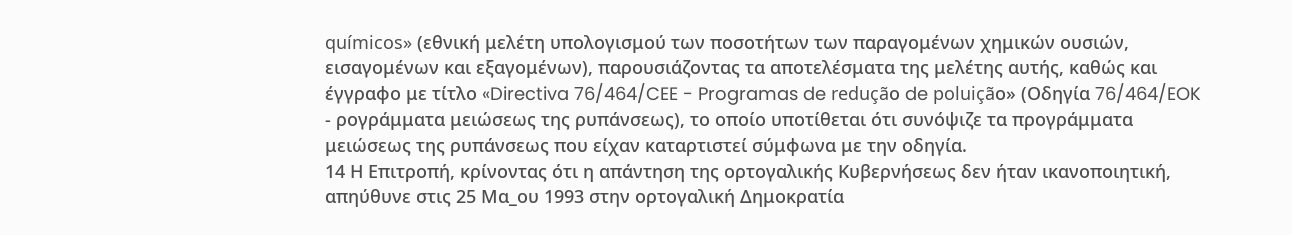químicos» (εθνική μελέτη υπολογισμού των ποσοτήτων των παραγομένων χημικών ουσιών, εισαγομένων και εξαγομένων), παρουσιάζοντας τα αποτελέσματα της μελέτης αυτής, καθώς και έγγραφο με τίτλο «Directiva 76/464/CEE - Programas de reduçãο de poluiçãο» (Οδηγία 76/464/EOK - ρογράμματα μειώσεως της ρυπάνσεως), το οποίο υποτίθεται ότι συνόψιζε τα προγράμματα μειώσεως της ρυπάνσεως που είχαν καταρτιστεί σύμφωνα με την οδηγία.
14 Η Επιτροπή, κρίνοντας ότι η απάντηση της ορτογαλικής Κυβερνήσεως δεν ήταν ικανοποιητική, απηύθυνε στις 25 Μα_ου 1993 στην ορτογαλική Δημοκρατία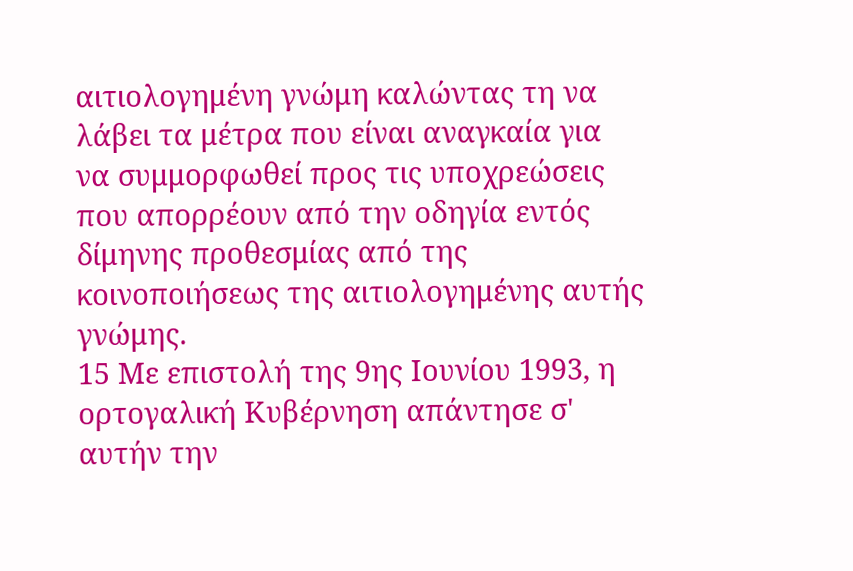αιτιολογημένη γνώμη καλώντας τη να λάβει τα μέτρα που είναι αναγκαία για να συμμορφωθεί προς τις υποχρεώσεις που απορρέουν από την οδηγία εντός δίμηνης προθεσμίας από της κοινοποιήσεως της αιτιολογημένης αυτής γνώμης.
15 Με επιστολή της 9ης Ιουνίου 1993, η ορτογαλική Κυβέρνηση απάντησε σ' αυτήν την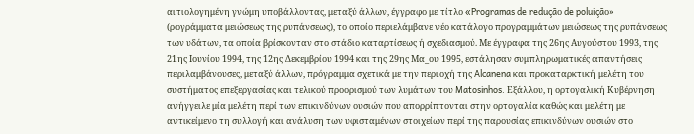αιτιολογημένη γνώμη υποβάλλοντας, μεταξύ άλλων, έγγραφο με τίτλο «Programas de reduçãο de poluiçãο» (ρογράμματα μειώσεως της ρυπάνσεως), το οποίο περιελάμβανε νέο κατάλογο προγραμμάτων μειώσεως της ρυπάνσεως των υδάτων, τα οποία βρίσκονταν στο στάδιο καταρτίσεως ή σχεδιασμού. Με έγγραφα της 26ης Αυγούστου 1993, της 21ης Ιουνίου 1994, της 12ης Δεκεμβρίου 1994 και της 29ης Μα_ου 1995, εστάλησαν συμπληρωματικές απαντήσεις περιλαμβάνουσες, μεταξύ άλλων, πρόγραμμα σχετικά με την περιοχή της Alcanena και προκαταρκτική μελέτη του συστήματος επεξεργασίας και τελικού προορισμού των λυμάτων του Matosinhos. Εξάλλου, η ορτογαλική Κυβέρνηση ανήγγειλε μία μελέτη περί των επικινδύνων ουσιών που απορρίπτονται στην ορτογαλία καθώς και μελέτη με αντικείμενο τη συλλογή και ανάλυση των υφισταμένων στοιχείων περί της παρουσίας επικινδύνων ουσιών στο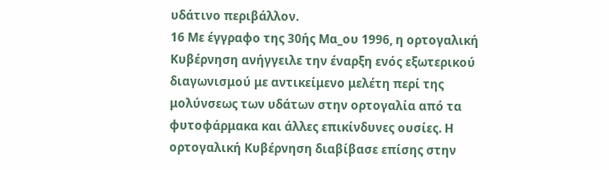υδάτινο περιβάλλον.
16 Με έγγραφο της 30ής Μα_ου 1996, η ορτογαλική Κυβέρνηση ανήγγειλε την έναρξη ενός εξωτερικού διαγωνισμού με αντικείμενο μελέτη περί της μολύνσεως των υδάτων στην ορτογαλία από τα φυτοφάρμακα και άλλες επικίνδυνες ουσίες. Η ορτογαλική Κυβέρνηση διαβίβασε επίσης στην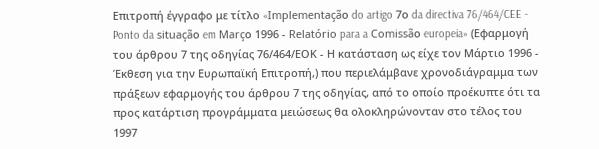Επιτροπή έγγραφο με τίτλο «Implementaçãο do artigo 7ο da directiva 76/464/CEE - Ponto da situaçãο em Marçο 1996 - Relatório para a Comissãο europeia» (Εφαρμογή του άρθρου 7 της οδηγίας 76/464/ΕΟΚ - Η κατάσταση ως είχε τον Μάρτιο 1996 - Έκθεση για την Ευρωπαϊκή Επιτροπή,) που περιελάμβανε χρονοδιάγραμμα των πράξεων εφαρμογής του άρθρου 7 της οδηγίας, από το οποίο προέκυπτε ότι τα προς κατάρτιση προγράμματα μειώσεως θα ολοκληρώνονταν στο τέλος του 1997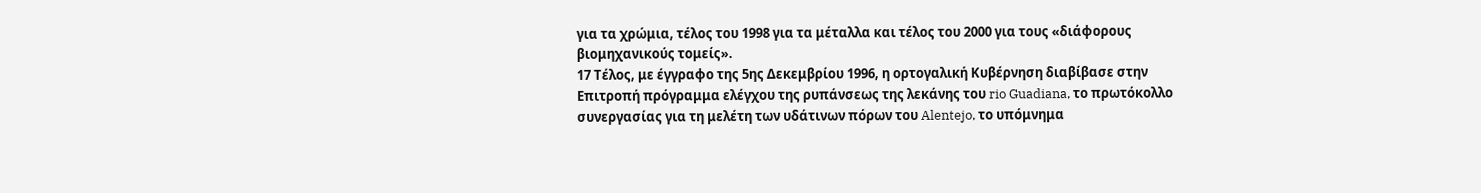για τα χρώμια, τέλος του 1998 για τα μέταλλα και τέλος του 2000 για τους «διάφορους βιομηχανικούς τομείς».
17 Τέλος, με έγγραφο της 5ης Δεκεμβρίου 1996, η ορτογαλική Κυβέρνηση διαβίβασε στην Επιτροπή πρόγραμμα ελέγχου της ρυπάνσεως της λεκάνης του rio Guadiana, το πρωτόκολλο συνεργασίας για τη μελέτη των υδάτινων πόρων του Alentejo, το υπόμνημα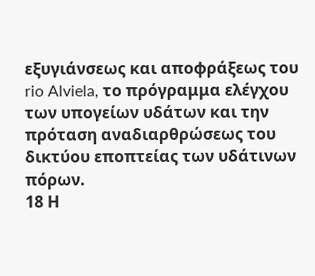εξυγιάνσεως και αποφράξεως του rio Alviela, το πρόγραμμα ελέγχου των υπογείων υδάτων και την πρόταση αναδιαρθρώσεως του δικτύου εποπτείας των υδάτινων πόρων.
18 Η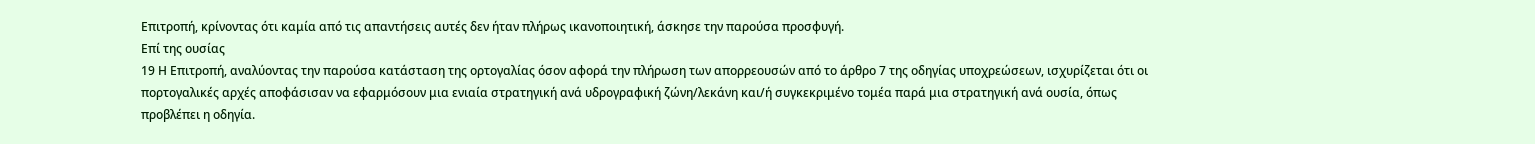Επιτροπή, κρίνοντας ότι καμία από τις απαντήσεις αυτές δεν ήταν πλήρως ικανοποιητική, άσκησε την παρούσα προσφυγή.
Επί της ουσίας
19 Η Επιτροπή, αναλύοντας την παρούσα κατάσταση της ορτογαλίας όσον αφορά την πλήρωση των απορρεουσών από το άρθρο 7 της οδηγίας υποχρεώσεων, ισχυρίζεται ότι οι πορτογαλικές αρχές αποφάσισαν να εφαρμόσουν μια ενιαία στρατηγική ανά υδρογραφική ζώνη/λεκάνη και/ή συγκεκριμένο τομέα παρά μια στρατηγική ανά ουσία, όπως προβλέπει η οδηγία.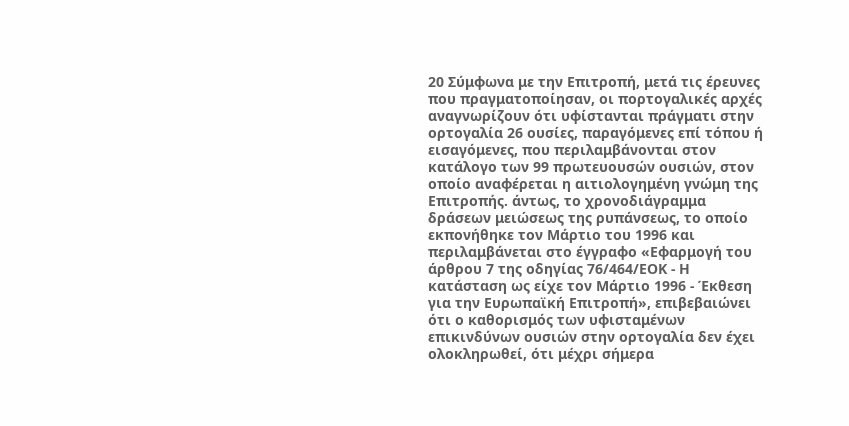20 Σύμφωνα με την Επιτροπή, μετά τις έρευνες που πραγματοποίησαν, οι πορτογαλικές αρχές αναγνωρίζουν ότι υφίστανται πράγματι στην ορτογαλία 26 ουσίες, παραγόμενες επί τόπου ή εισαγόμενες, που περιλαμβάνονται στον κατάλογο των 99 πρωτευουσών ουσιών, στον οποίο αναφέρεται η αιτιολογημένη γνώμη της Επιτροπής. άντως, το χρονοδιάγραμμα δράσεων μειώσεως της ρυπάνσεως, το οποίο εκπονήθηκε τον Μάρτιο του 1996 και περιλαμβάνεται στο έγγραφο «Εφαρμογή του άρθρου 7 της οδηγίας 76/464/ΕΟΚ - Η κατάσταση ως είχε τον Μάρτιο 1996 - Έκθεση για την Ευρωπαϊκή Επιτροπή», επιβεβαιώνει ότι ο καθορισμός των υφισταμένων επικινδύνων ουσιών στην ορτογαλία δεν έχει ολοκληρωθεί, ότι μέχρι σήμερα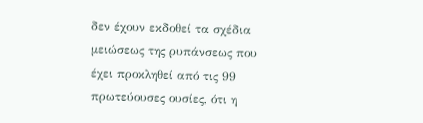δεν έχουν εκδοθεί τα σχέδια μειώσεως της ρυπάνσεως που έχει προκληθεί από τις 99 πρωτεύουσες ουσίες, ότι η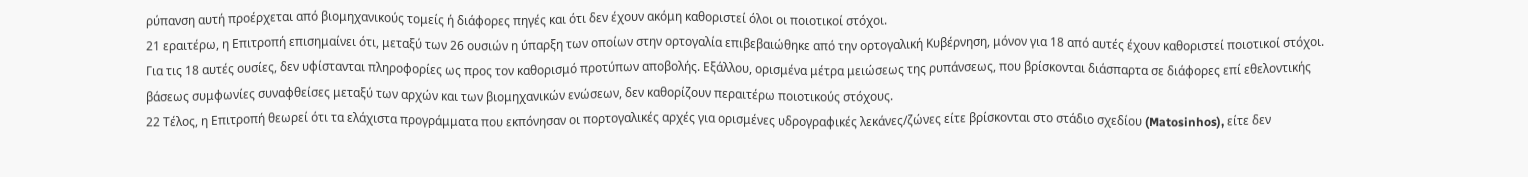ρύπανση αυτή προέρχεται από βιομηχανικούς τομείς ή διάφορες πηγές και ότι δεν έχουν ακόμη καθοριστεί όλοι οι ποιοτικοί στόχοι.
21 εραιτέρω, η Επιτροπή επισημαίνει ότι, μεταξύ των 26 ουσιών η ύπαρξη των οποίων στην ορτογαλία επιβεβαιώθηκε από την ορτογαλική Κυβέρνηση, μόνον για 18 από αυτές έχουν καθοριστεί ποιοτικοί στόχοι. Για τις 18 αυτές ουσίες, δεν υφίστανται πληροφορίες ως προς τον καθορισμό προτύπων αποβολής. Εξάλλου, ορισμένα μέτρα μειώσεως της ρυπάνσεως, που βρίσκονται διάσπαρτα σε διάφορες επί εθελοντικής βάσεως συμφωνίες συναφθείσες μεταξύ των αρχών και των βιομηχανικών ενώσεων, δεν καθορίζουν περαιτέρω ποιοτικούς στόχους.
22 Τέλος, η Επιτροπή θεωρεί ότι τα ελάχιστα προγράμματα που εκπόνησαν οι πορτογαλικές αρχές για ορισμένες υδρογραφικές λεκάνες/ζώνες είτε βρίσκονται στο στάδιο σχεδίου (Matosinhos), είτε δεν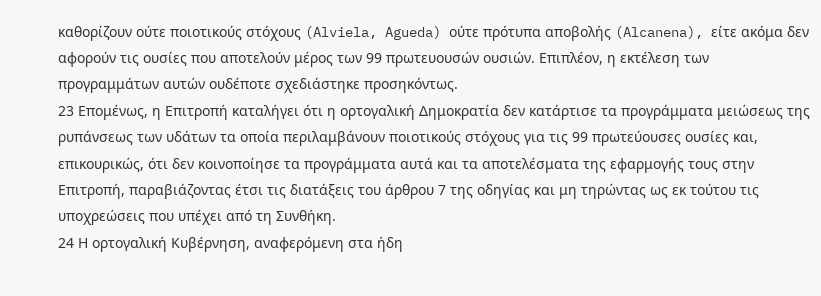καθορίζουν ούτε ποιοτικούς στόχους (Alviela, Agueda) ούτε πρότυπα αποβολής (Alcanena), είτε ακόμα δεν αφορούν τις ουσίες που αποτελούν μέρος των 99 πρωτευουσών ουσιών. Επιπλέον, η εκτέλεση των προγραμμάτων αυτών ουδέποτε σχεδιάστηκε προσηκόντως.
23 Επομένως, η Επιτροπή καταλήγει ότι η ορτογαλική Δημοκρατία δεν κατάρτισε τα προγράμματα μειώσεως της ρυπάνσεως των υδάτων τα οποία περιλαμβάνουν ποιοτικούς στόχους για τις 99 πρωτεύουσες ουσίες και, επικουρικώς, ότι δεν κοινοποίησε τα προγράμματα αυτά και τα αποτελέσματα της εφαρμογής τους στην Επιτροπή, παραβιάζοντας έτσι τις διατάξεις του άρθρου 7 της οδηγίας και μη τηρώντας ως εκ τούτου τις υποχρεώσεις που υπέχει από τη Συνθήκη.
24 Η ορτογαλική Κυβέρνηση, αναφερόμενη στα ήδη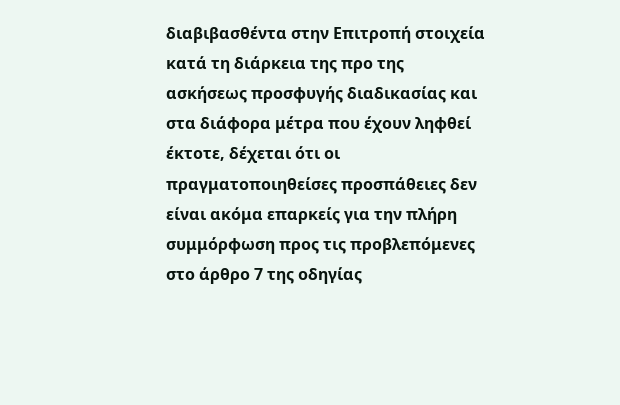διαβιβασθέντα στην Επιτροπή στοιχεία κατά τη διάρκεια της προ της ασκήσεως προσφυγής διαδικασίας και στα διάφορα μέτρα που έχουν ληφθεί έκτοτε, δέχεται ότι οι πραγματοποιηθείσες προσπάθειες δεν είναι ακόμα επαρκείς για την πλήρη συμμόρφωση προς τις προβλεπόμενες στο άρθρο 7 της οδηγίας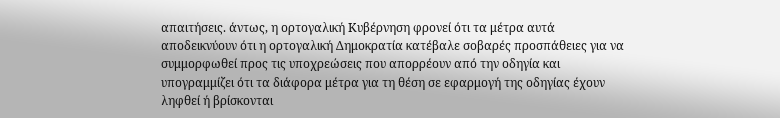απαιτήσεις. άντως, η ορτογαλική Κυβέρνηση φρονεί ότι τα μέτρα αυτά αποδεικνύουν ότι η ορτογαλική Δημοκρατία κατέβαλε σοβαρές προσπάθειες για να συμμορφωθεί προς τις υποχρεώσεις που απορρέουν από την οδηγία και υπογραμμίζει ότι τα διάφορα μέτρα για τη θέση σε εφαρμογή της οδηγίας έχουν ληφθεί ή βρίσκονται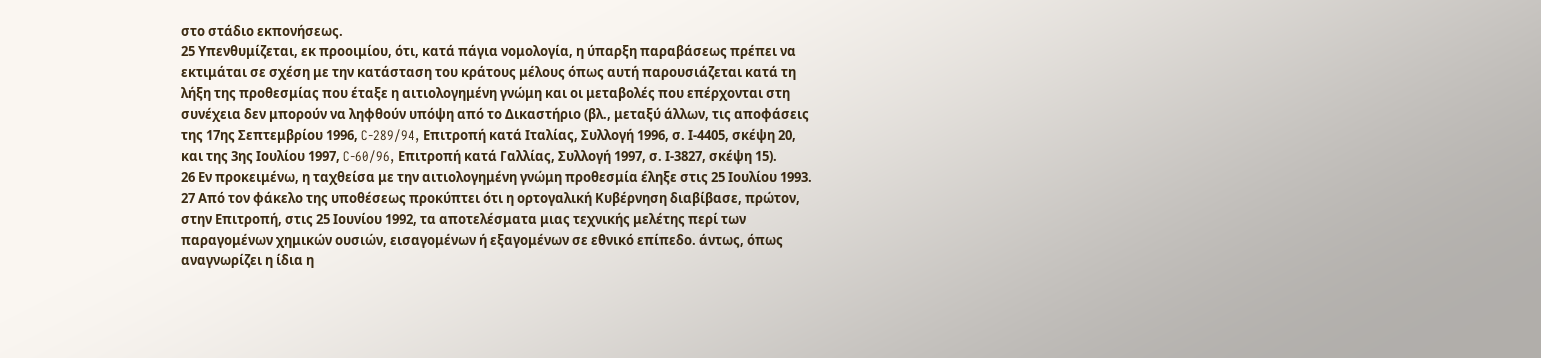στο στάδιο εκπονήσεως.
25 Υπενθυμίζεται, εκ προοιμίου, ότι, κατά πάγια νομολογία, η ύπαρξη παραβάσεως πρέπει να εκτιμάται σε σχέση με την κατάσταση του κράτους μέλους όπως αυτή παρουσιάζεται κατά τη λήξη της προθεσμίας που έταξε η αιτιολογημένη γνώμη και οι μεταβολές που επέρχονται στη συνέχεια δεν μπορούν να ληφθούν υπόψη από το Δικαστήριο (βλ., μεταξύ άλλων, τις αποφάσεις της 17ης Σεπτεμβρίου 1996, C-289/94, Επιτροπή κατά Ιταλίας, Συλλογή 1996, σ. Ι-4405, σκέψη 20, και της 3ης Ιουλίου 1997, C-60/96, Επιτροπή κατά Γαλλίας, Συλλογή 1997, σ. Ι-3827, σκέψη 15).
26 Εν προκειμένω, η ταχθείσα με την αιτιολογημένη γνώμη προθεσμία έληξε στις 25 Ιουλίου 1993.
27 Από τον φάκελο της υποθέσεως προκύπτει ότι η ορτογαλική Κυβέρνηση διαβίβασε, πρώτον, στην Επιτροπή, στις 25 Ιουνίου 1992, τα αποτελέσματα μιας τεχνικής μελέτης περί των παραγομένων χημικών ουσιών, εισαγομένων ή εξαγομένων σε εθνικό επίπεδο. άντως, όπως αναγνωρίζει η ίδια η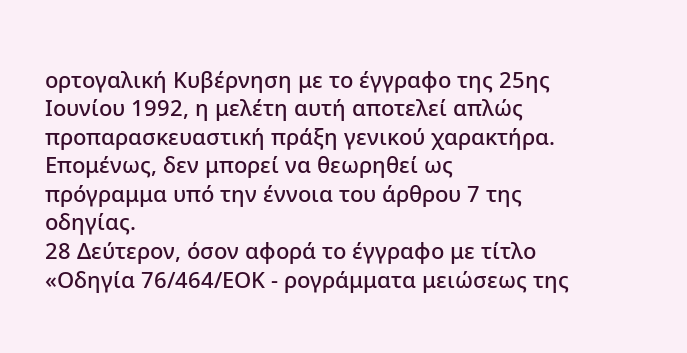ορτογαλική Κυβέρνηση με το έγγραφο της 25ης Ιουνίου 1992, η μελέτη αυτή αποτελεί απλώς προπαρασκευαστική πράξη γενικού χαρακτήρα. Επομένως, δεν μπορεί να θεωρηθεί ως πρόγραμμα υπό την έννοια του άρθρου 7 της οδηγίας.
28 Δεύτερον, όσον αφορά το έγγραφο με τίτλο «Οδηγία 76/464/ΕΟΚ - ρογράμματα μειώσεως της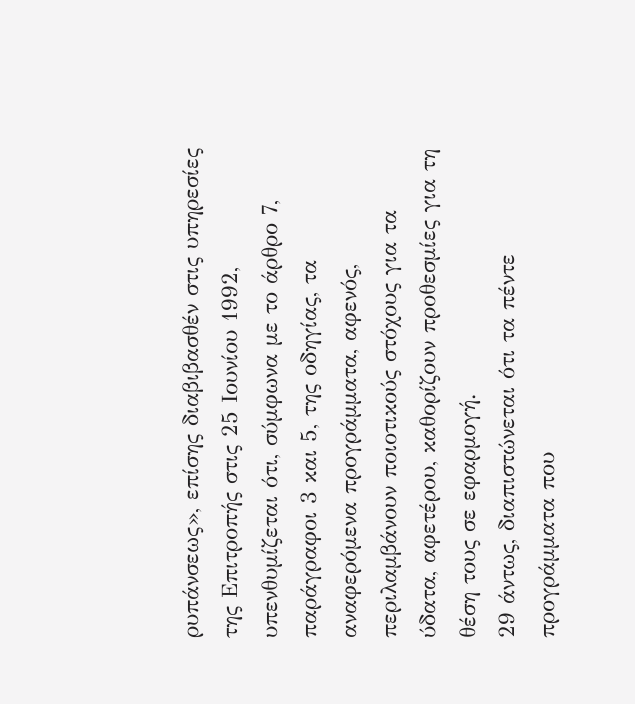ρυπάνσεως», επίσης διαβιβασθέν στις υπηρεσίες της Επιτροπής στις 25 Ιουνίου 1992, υπενθυμίζεται ότι, σύμφωνα με το άρθρο 7, παράγραφοι 3 και 5, της οδηγίας, τα αναφερόμενα προγράμματα, αφενός, περιλαμβάνουν ποιοτικούς στόχους για τα ύδατα, αφετέρου, καθορίζουν προθεσμίες για τη θέση τους σε εφαρμογή.
29 άντως, διαπιστώνεται ότι τα πέντε προγράμματα που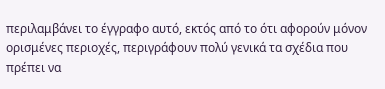περιλαμβάνει το έγγραφο αυτό, εκτός από το ότι αφορούν μόνον ορισμένες περιοχές, περιγράφουν πολύ γενικά τα σχέδια που πρέπει να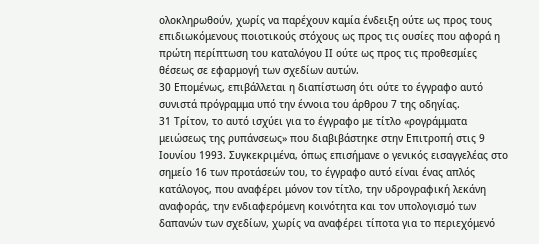ολοκληρωθούν, χωρίς να παρέχουν καμία ένδειξη ούτε ως προς τους επιδιωκόμενους ποιοτικούς στόχους ως προς τις ουσίες που αφορά η πρώτη περίπτωση του καταλόγου ΙΙ ούτε ως προς τις προθεσμίες θέσεως σε εφαρμογή των σχεδίων αυτών.
30 Επομένως, επιβάλλεται η διαπίστωση ότι ούτε το έγγραφο αυτό συνιστά πρόγραμμα υπό την έννοια του άρθρου 7 της οδηγίας.
31 Τρίτον, το αυτό ισχύει για το έγγραφο με τίτλο «ρογράμματα μειώσεως της ρυπάνσεως» που διαβιβάστηκε στην Επιτροπή στις 9 Ιουνίου 1993. Συγκεκριμένα, όπως επισήμανε ο γενικός εισαγγελέας στο σημείο 16 των προτάσεών του, το έγγραφο αυτό είναι ένας απλός κατάλογος, που αναφέρει μόνον τον τίτλο, την υδρογραφική λεκάνη αναφοράς, την ενδιαφερόμενη κοινότητα και τον υπολογισμό των δαπανών των σχεδίων, χωρίς να αναφέρει τίποτα για το περιεχόμενό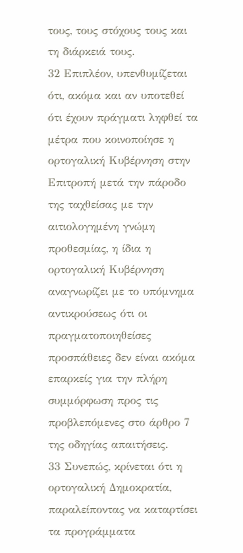τους, τους στόχους τους και τη διάρκειά τους.
32 Επιπλέον, υπενθυμίζεται ότι, ακόμα και αν υποτεθεί ότι έχουν πράγματι ληφθεί τα μέτρα που κοινοποίησε η ορτογαλική Κυβέρνηση στην Επιτροπή μετά την πάροδο της ταχθείσας με την αιτιολογημένη γνώμη προθεσμίας, η ίδια η ορτογαλική Κυβέρνηση αναγνωρίζει με το υπόμνημα αντικρούσεως ότι οι πραγματοποιηθείσες προσπάθειες δεν είναι ακόμα επαρκείς για την πλήρη συμμόρφωση προς τις προβλεπόμενες στο άρθρο 7 της οδηγίας απαιτήσεις.
33 Συνεπώς, κρίνεται ότι η ορτογαλική Δημοκρατία, παραλείποντας να καταρτίσει τα προγράμματα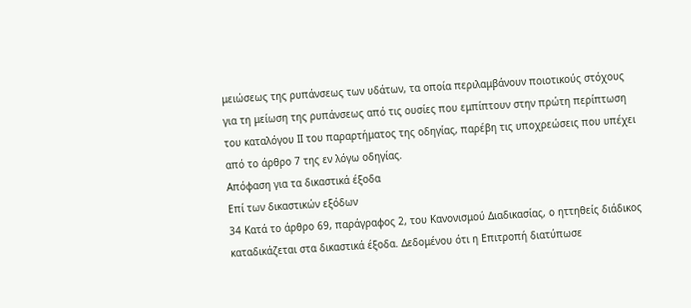μειώσεως της ρυπάνσεως των υδάτων, τα οποία περιλαμβάνουν ποιοτικούς στόχους για τη μείωση της ρυπάνσεως από τις ουσίες που εμπίπτουν στην πρώτη περίπτωση του καταλόγου ΙΙ του παραρτήματος της οδηγίας, παρέβη τις υποχρεώσεις που υπέχει από το άρθρο 7 της εν λόγω οδηγίας.
Απόφαση για τα δικαστικά έξοδα
Επί των δικαστικών εξόδων
34 Κατά το άρθρο 69, παράγραφος 2, του Κανονισμού Διαδικασίας, ο ηττηθείς διάδικος καταδικάζεται στα δικαστικά έξοδα. Δεδομένου ότι η Επιτροπή διατύπωσε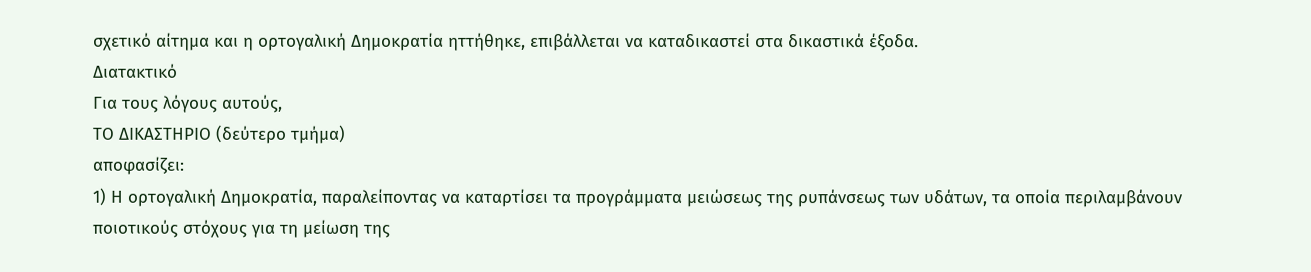σχετικό αίτημα και η ορτογαλική Δημοκρατία ηττήθηκε, επιβάλλεται να καταδικαστεί στα δικαστικά έξοδα.
Διατακτικό
Για τους λόγους αυτούς,
ΤΟ ΔΙΚΑΣΤΗΡΙΟ (δεύτερο τμήμα)
αποφασίζει:
1) Η ορτογαλική Δημοκρατία, παραλείποντας να καταρτίσει τα προγράμματα μειώσεως της ρυπάνσεως των υδάτων, τα οποία περιλαμβάνουν ποιοτικούς στόχους για τη μείωση της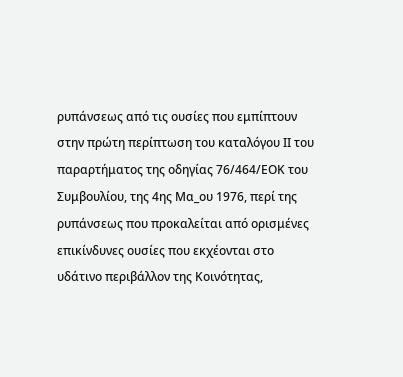ρυπάνσεως από τις ουσίες που εμπίπτουν στην πρώτη περίπτωση του καταλόγου ΙΙ του παραρτήματος της οδηγίας 76/464/ΕΟΚ του Συμβουλίου, της 4ης Μα_ου 1976, περί της ρυπάνσεως που προκαλείται από ορισμένες επικίνδυνες ουσίες που εκχέονται στο υδάτινο περιβάλλον της Κοινότητας,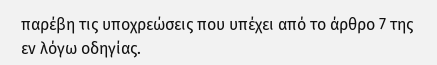παρέβη τις υποχρεώσεις που υπέχει από το άρθρο 7 της εν λόγω οδηγίας.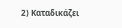2) Καταδικάζει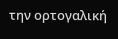την ορτογαλική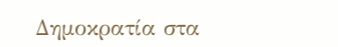Δημοκρατία στα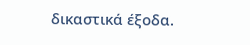δικαστικά έξοδα.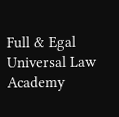Full & Egal Universal Law Academy